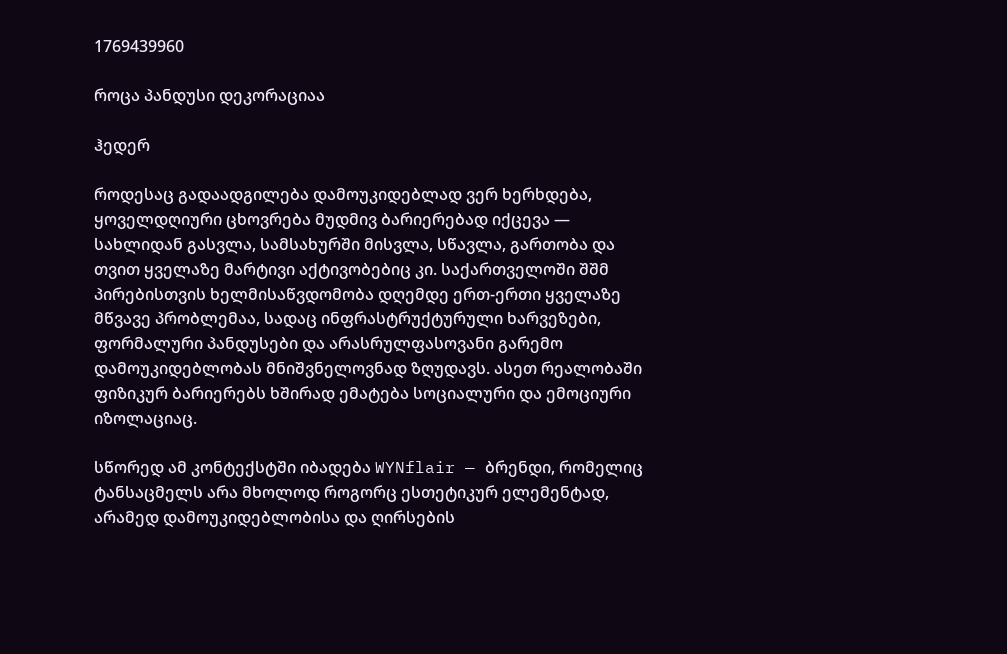1769439960

როცა პანდუსი დეკორაციაა

ჰედერ

როდესაც გადაადგილება დამოუკიდებლად ვერ ხერხდება, ყოველდღიური ცხოვრება მუდმივ ბარიერებად იქცევა — სახლიდან გასვლა, სამსახურში მისვლა, სწავლა, გართობა და თვით ყველაზე მარტივი აქტივობებიც კი. საქართველოში შშმ პირებისთვის ხელმისაწვდომობა დღემდე ერთ-ერთი ყველაზე მწვავე პრობლემაა, სადაც ინფრასტრუქტურული ხარვეზები, ფორმალური პანდუსები და არასრულფასოვანი გარემო დამოუკიდებლობას მნიშვნელოვნად ზღუდავს. ასეთ რეალობაში ფიზიკურ ბარიერებს ხშირად ემატება სოციალური და ემოციური იზოლაციაც.

სწორედ ამ კონტექსტში იბადება WYNflair — ბრენდი, რომელიც ტანსაცმელს არა მხოლოდ როგორც ესთეტიკურ ელემენტად, არამედ დამოუკიდებლობისა და ღირსების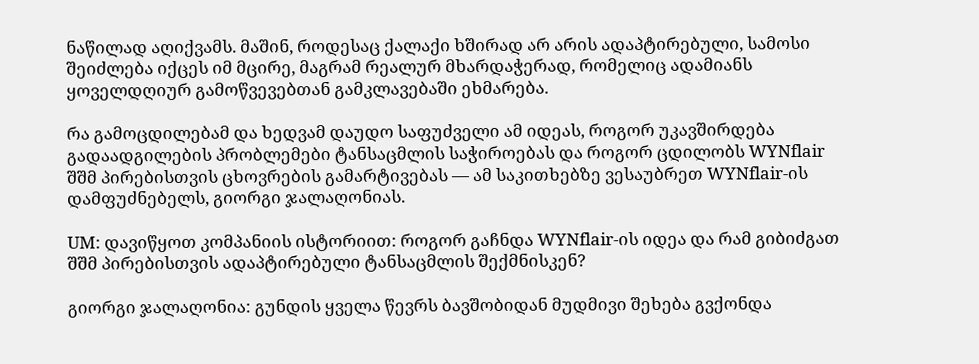ნაწილად აღიქვამს. მაშინ, როდესაც ქალაქი ხშირად არ არის ადაპტირებული, სამოსი შეიძლება იქცეს იმ მცირე, მაგრამ რეალურ მხარდაჭერად, რომელიც ადამიანს ყოველდღიურ გამოწვევებთან გამკლავებაში ეხმარება.

რა გამოცდილებამ და ხედვამ დაუდო საფუძველი ამ იდეას, როგორ უკავშირდება გადაადგილების პრობლემები ტანსაცმლის საჭიროებას და როგორ ცდილობს WYNflair შშმ პირებისთვის ცხოვრების გამარტივებას — ამ საკითხებზე ვესაუბრეთ WYNflair-ის დამფუძნებელს, გიორგი ჯალაღონიას.

UM: დავიწყოთ კომპანიის ისტორიით: როგორ გაჩნდა WYNflair-ის იდეა და რამ გიბიძგათ შშმ პირებისთვის ადაპტირებული ტანსაცმლის შექმნისკენ?

გიორგი ჯალაღონია: გუნდის ყველა წევრს ბავშობიდან მუდმივი შეხება გვქონდა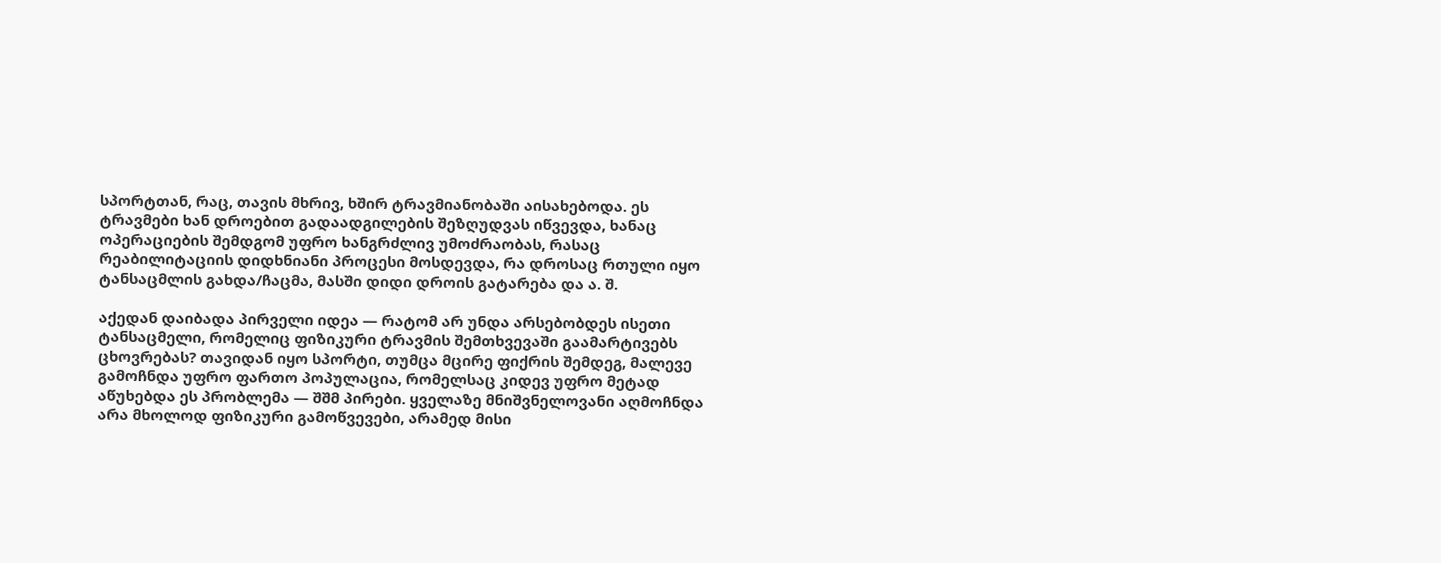სპორტთან, რაც, თავის მხრივ, ხშირ ტრავმიანობაში აისახებოდა. ეს ტრავმები ხან დროებით გადაადგილების შეზღუდვას იწვევდა, ხანაც ოპერაციების შემდგომ უფრო ხანგრძლივ უმოძრაობას, რასაც რეაბილიტაციის დიდხნიანი პროცესი მოსდევდა, რა დროსაც რთული იყო ტანსაცმლის გახდა/ჩაცმა, მასში დიდი დროის გატარება და ა. შ.

აქედან დაიბადა პირველი იდეა — რატომ არ უნდა არსებობდეს ისეთი ტანსაცმელი, რომელიც ფიზიკური ტრავმის შემთხვევაში გაამარტივებს ცხოვრებას? თავიდან იყო სპორტი, თუმცა მცირე ფიქრის შემდეგ, მალევე გამოჩნდა უფრო ფართო პოპულაცია, რომელსაც კიდევ უფრო მეტად აწუხებდა ეს პრობლემა — შშმ პირები. ყველაზე მნიშვნელოვანი აღმოჩნდა არა მხოლოდ ფიზიკური გამოწვევები, არამედ მისი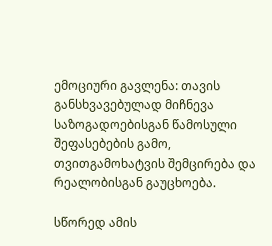ემოციური გავლენა: თავის განსხვავებულად მიჩნევა საზოგადოებისგან წამოსული შეფასებების გამო, თვითგამოხატვის შემცირება და რეალობისგან გაუცხოება.

სწორედ ამის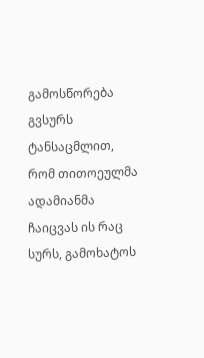გამოსწორება გვსურს ტანსაცმლით, რომ თითოეულმა ადამიანმა ჩაიცვას ის რაც სურს, გამოხატოს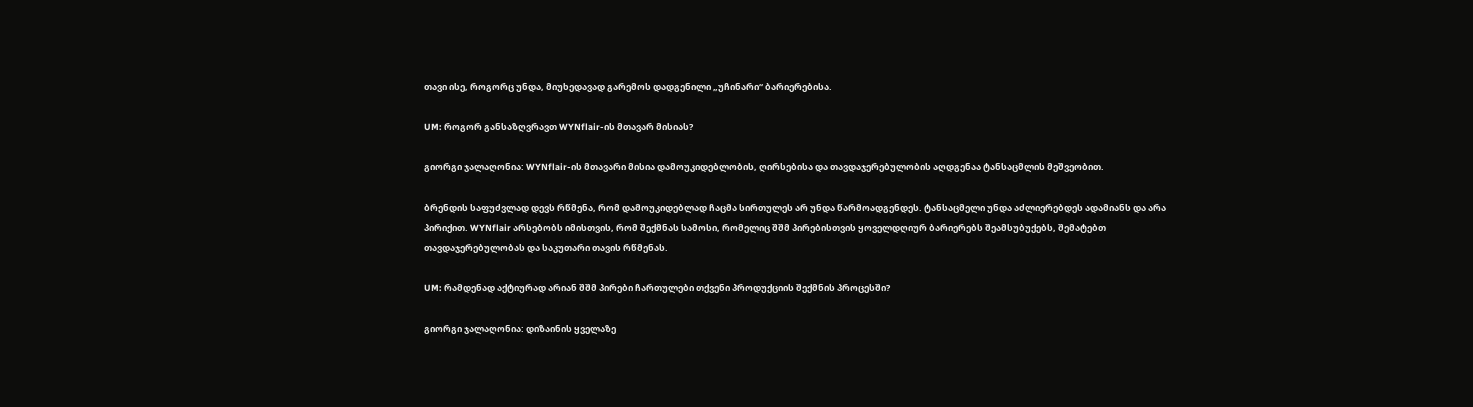თავი ისე, როგორც უნდა, მიუხედავად გარემოს დადგენილი „უჩინარი“ ბარიერებისა.

UM: როგორ განსაზღვრავთ WYNflair-ის მთავარ მისიას?

გიორგი ჯალაღონია: WYNflair-ის მთავარი მისია დამოუკიდებლობის, ღირსებისა და თავდაჯერებულობის აღდგენაა ტანსაცმლის მეშვეობით.

ბრენდის საფუძვლად დევს რწმენა, რომ დამოუკიდებლად ჩაცმა სირთულეს არ უნდა წარმოადგენდეს. ტანსაცმელი უნდა აძლიერებდეს ადამიანს და არა პირიქით. WYNflair არსებობს იმისთვის, რომ შექმნას სამოსი, რომელიც შშმ პირებისთვის ყოველდღიურ ბარიერებს შეამსუბუქებს, შემატებთ თავდაჯერებულობას და საკუთარი თავის რწმენას.

UM: რამდენად აქტიურად არიან შშმ პირები ჩართულები თქვენი პროდუქციის შექმნის პროცესში?

გიორგი ჯალაღონია: დიზაინის ყველაზე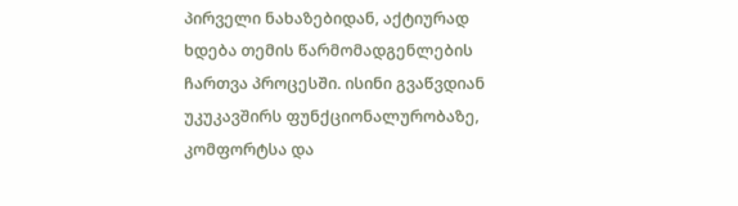პირველი ნახაზებიდან, აქტიურად ხდება თემის წარმომადგენლების ჩართვა პროცესში. ისინი გვაწვდიან უკუკავშირს ფუნქციონალურობაზე, კომფორტსა და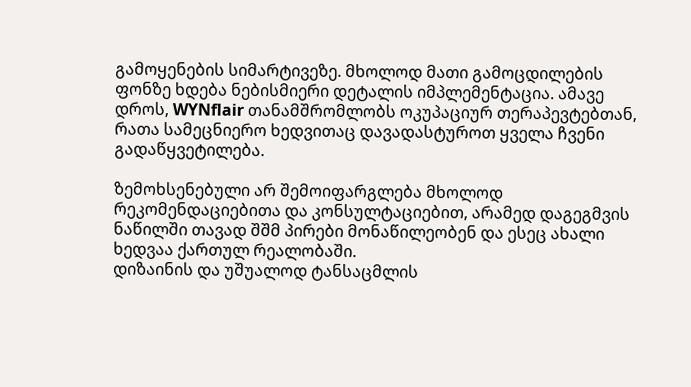გამოყენების სიმარტივეზე. მხოლოდ მათი გამოცდილების ფონზე ხდება ნებისმიერი დეტალის იმპლემენტაცია. ამავე დროს, WYNflair თანამშრომლობს ოკუპაციურ თერაპევტებთან, რათა სამეცნიერო ხედვითაც დავადასტუროთ ყველა ჩვენი გადაწყვეტილება.

ზემოხსენებული არ შემოიფარგლება მხოლოდ რეკომენდაციებითა და კონსულტაციებით, არამედ დაგეგმვის ნაწილში თავად შშმ პირები მონაწილეობენ და ესეც ახალი ხედვაა ქართულ რეალობაში.
დიზაინის და უშუალოდ ტანსაცმლის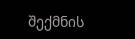შექმნის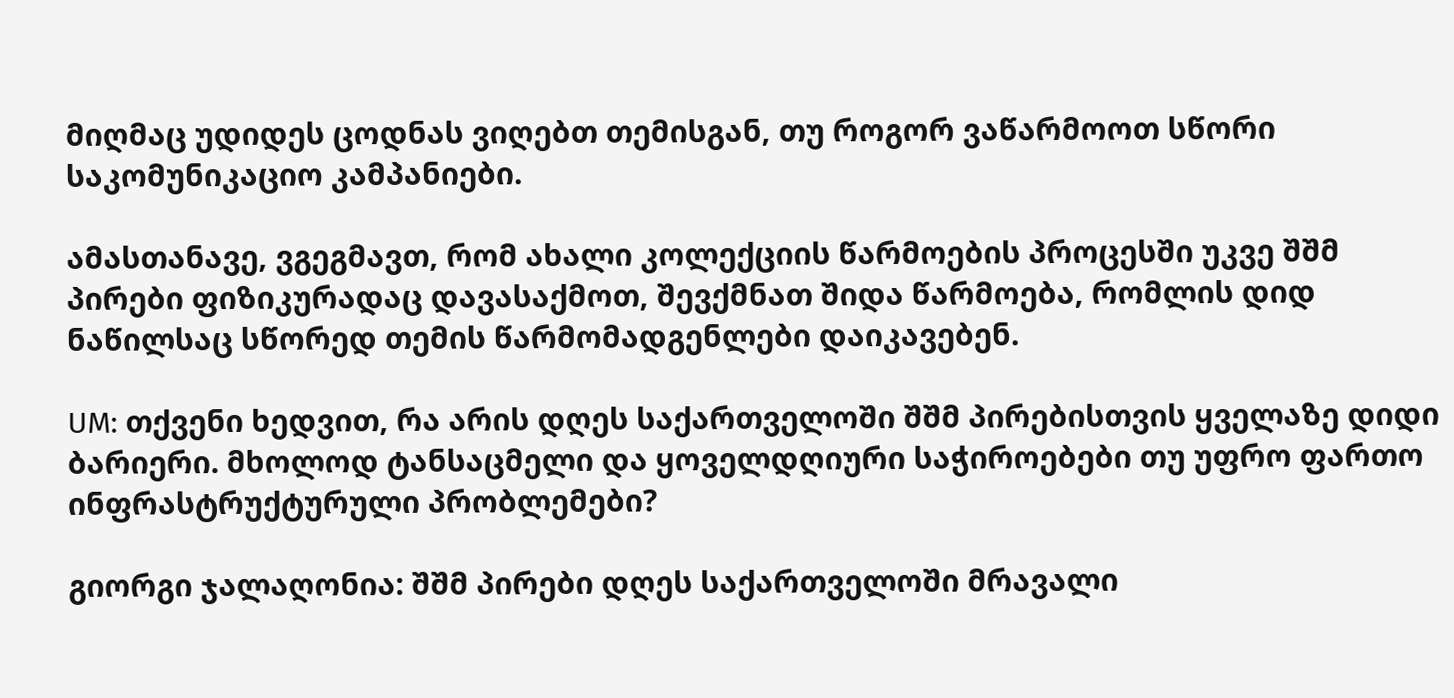მიღმაც უდიდეს ცოდნას ვიღებთ თემისგან, თუ როგორ ვაწარმოოთ სწორი საკომუნიკაციო კამპანიები.

ამასთანავე, ვგეგმავთ, რომ ახალი კოლექციის წარმოების პროცესში უკვე შშმ პირები ფიზიკურადაც დავასაქმოთ, შევქმნათ შიდა წარმოება, რომლის დიდ ნაწილსაც სწორედ თემის წარმომადგენლები დაიკავებენ.

UM: თქვენი ხედვით, რა არის დღეს საქართველოში შშმ პირებისთვის ყველაზე დიდი ბარიერი. მხოლოდ ტანსაცმელი და ყოველდღიური საჭიროებები თუ უფრო ფართო ინფრასტრუქტურული პრობლემები?

გიორგი ჯალაღონია: შშმ პირები დღეს საქართველოში მრავალი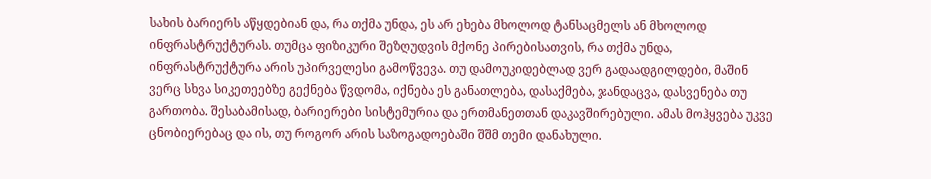სახის ბარიერს აწყდებიან და, რა თქმა უნდა, ეს არ ეხება მხოლოდ ტანსაცმელს ან მხოლოდ ინფრასტრუქტურას. თუმცა ფიზიკური შეზღუდვის მქონე პირებისათვის, რა თქმა უნდა, ინფრასტრუქტურა არის უპირველესი გამოწვევა. თუ დამოუკიდებლად ვერ გადაადგილდები, მაშინ ვერც სხვა სიკეთეებზე გექნება წვდომა, იქნება ეს განათლება, დასაქმება, ჯანდაცვა, დასვენება თუ გართობა. შესაბამისად, ბარიერები სისტემურია და ერთმანეთთან დაკავშირებული. ამას მოჰყვება უკვე ცნობიერებაც და ის, თუ როგორ არის საზოგადოებაში შშმ თემი დანახული.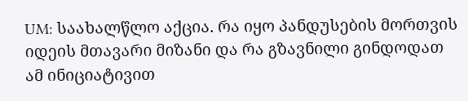UM: საახალწლო აქცია. რა იყო პანდუსების მორთვის იდეის მთავარი მიზანი და რა გზავნილი გინდოდათ ამ ინიციატივით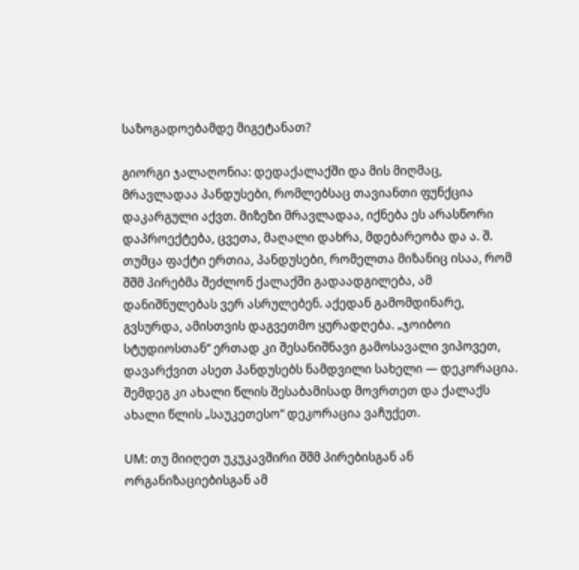საზოგადოებამდე მიგეტანათ?

გიორგი ჯალაღონია: დედაქალაქში და მის მიღმაც, მრავლადაა პანდუსები, რომლებსაც თავიანთი ფუნქცია დაკარგული აქვთ. მიზეზი მრავლადაა, იქნება ეს არასწორი დაპროექტება, ცვეთა, მაღალი დახრა, მდებარეობა და ა. შ. თუმცა ფაქტი ერთია, პანდუსები, რომელთა მიზანიც ისაა, რომ შშმ პირებმა შეძლონ ქალაქში გადაადგილება, ამ დანიშნულებას ვერ ასრულებენ. აქედან გამომდინარე, გვსურდა, ამისთვის დაგვეთმო ყურადღება. „ჯოიბოი სტუდიოსთან“ ერთად კი შესანიშნავი გამოსავალი ვიპოვეთ, დავარქვით ასეთ პანდუსებს ნამდვილი სახელი — დეკორაცია. შემდეგ კი ახალი წლის შესაბამისად მოვრთეთ და ქალაქს ახალი წლის „საუკეთესო“ დეკორაცია ვაჩუქეთ.

UM: თუ მიიღეთ უკუკავშირი შშმ პირებისგან ან ორგანიზაციებისგან ამ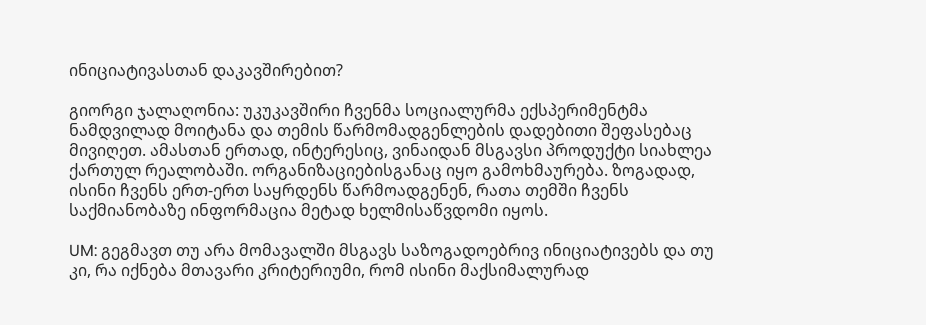ინიციატივასთან დაკავშირებით?

გიორგი ჯალაღონია: უკუკავშირი ჩვენმა სოციალურმა ექსპერიმენტმა ნამდვილად მოიტანა და თემის წარმომადგენლების დადებითი შეფასებაც მივიღეთ. ამასთან ერთად, ინტერესიც, ვინაიდან მსგავსი პროდუქტი სიახლეა ქართულ რეალობაში. ორგანიზაციებისგანაც იყო გამოხმაურება. ზოგადად, ისინი ჩვენს ერთ-ერთ საყრდენს წარმოადგენენ, რათა თემში ჩვენს საქმიანობაზე ინფორმაცია მეტად ხელმისაწვდომი იყოს.

UM: გეგმავთ თუ არა მომავალში მსგავს საზოგადოებრივ ინიციატივებს და თუ კი, რა იქნება მთავარი კრიტერიუმი, რომ ისინი მაქსიმალურად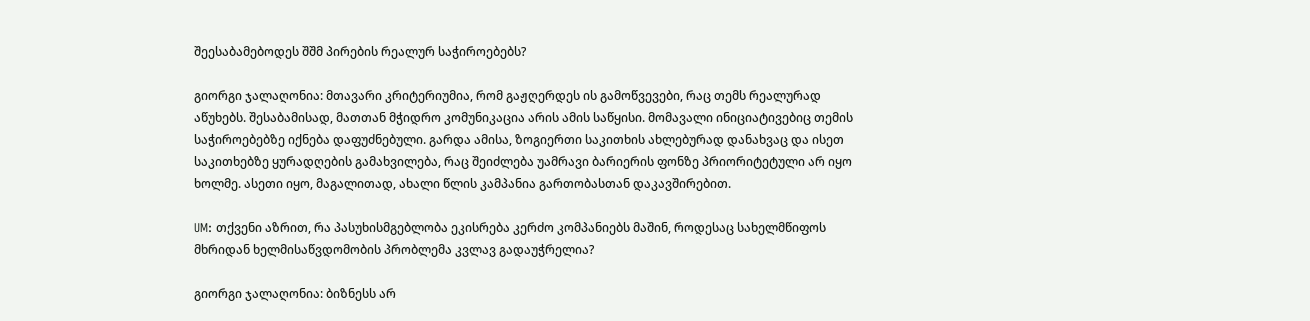შეესაბამებოდეს შშმ პირების რეალურ საჭიროებებს?

გიორგი ჯალაღონია: მთავარი კრიტერიუმია, რომ გაჟღერდეს ის გამოწვევები, რაც თემს რეალურად აწუხებს. შესაბამისად, მათთან მჭიდრო კომუნიკაცია არის ამის საწყისი. მომავალი ინიციატივებიც თემის საჭიროებებზე იქნება დაფუძნებული. გარდა ამისა, ზოგიერთი საკითხის ახლებურად დანახვაც და ისეთ საკითხებზე ყურადღების გამახვილება, რაც შეიძლება უამრავი ბარიერის ფონზე პრიორიტეტული არ იყო ხოლმე. ასეთი იყო, მაგალითად, ახალი წლის კამპანია გართობასთან დაკავშირებით.

UM: თქვენი აზრით, რა პასუხისმგებლობა ეკისრება კერძო კომპანიებს მაშინ, როდესაც სახელმწიფოს მხრიდან ხელმისაწვდომობის პრობლემა კვლავ გადაუჭრელია?

გიორგი ჯალაღონია: ბიზნესს არ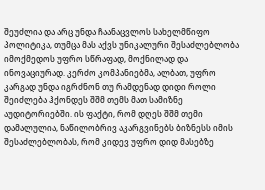შეუძლია და არც უნდა ჩაანაცვლოს სახელმწიფო პოლიტიკა, თუმცა მას აქვს უნიკალური შესაძლებლობა იმოქმედოს უფრო სწრაფად, მოქნილად და ინოვაციურად. კერძო კომპანიებმა, ალბათ, უფრო კარგად უნდა იგრძნონ თუ რამდენად დიდი როლი შეიძლება ჰქონდეს შშმ თემს მათ სამიზნე აუდიტორიებში. ის ფაქტი, რომ დღეს შშმ თემი დამალულია, ნაწილობრივ აკარგვინებს ბიზნესს იმის შესაძლებლობას, რომ კიდევ უფრო დიდ მასებზე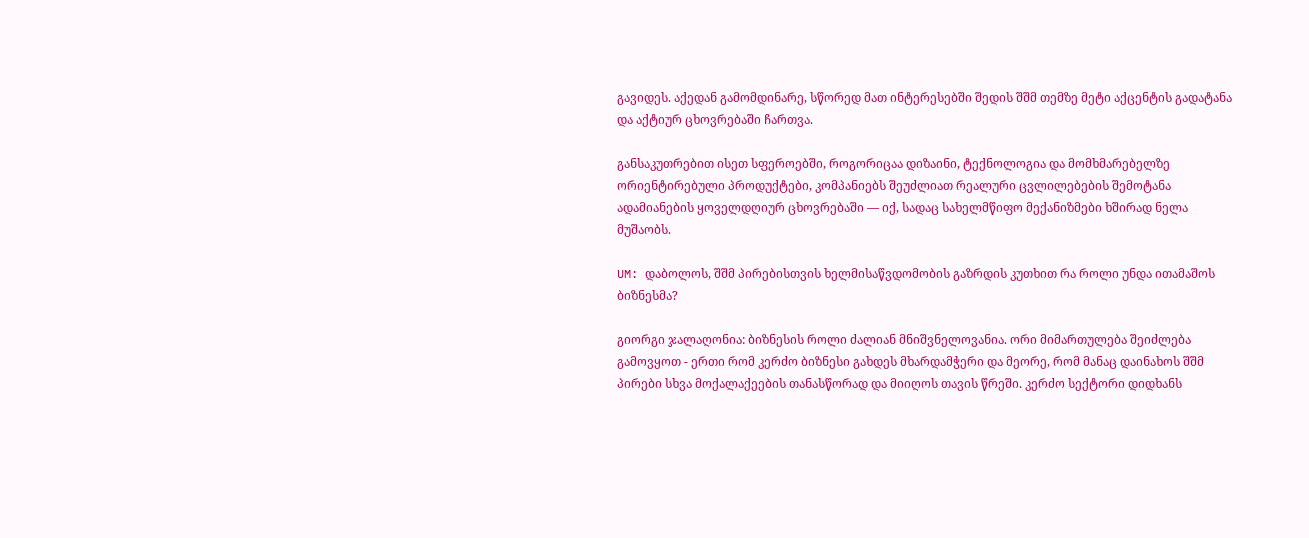გავიდეს. აქედან გამომდინარე, სწორედ მათ ინტერესებში შედის შშმ თემზე მეტი აქცენტის გადატანა და აქტიურ ცხოვრებაში ჩართვა.

განსაკუთრებით ისეთ სფეროებში, როგორიცაა დიზაინი, ტექნოლოგია და მომხმარებელზე ორიენტირებული პროდუქტები, კომპანიებს შეუძლიათ რეალური ცვლილებების შემოტანა ადამიანების ყოველდღიურ ცხოვრებაში — იქ, სადაც სახელმწიფო მექანიზმები ხშირად ნელა მუშაობს.

UM: დაბოლოს, შშმ პირებისთვის ხელმისაწვდომობის გაზრდის კუთხით რა როლი უნდა ითამაშოს ბიზნესმა?

გიორგი ჯალაღონია: ბიზნესის როლი ძალიან მნიშვნელოვანია. ორი მიმართულება შეიძლება გამოვყოთ - ერთი რომ კერძო ბიზნესი გახდეს მხარდამჭერი და მეორე, რომ მანაც დაინახოს შშმ პირები სხვა მოქალაქეების თანასწორად და მიიღოს თავის წრეში. კერძო სექტორი დიდხანს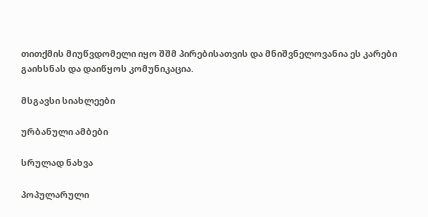თითქმის მიუწვდომელი იყო შშმ პირებისათვის და მნიშვნელოვანია ეს კარები გაიხსნას და დაიწყოს კომუნიკაცია.

მსგავსი სიახლეები

ურბანული ამბები

სრულად ნახვა

პოპულარული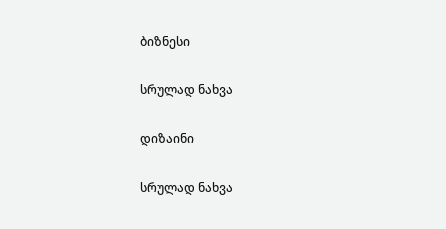ბიზნესი

სრულად ნახვა

დიზაინი

სრულად ნახვა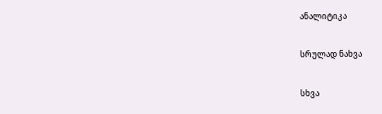ანალიტიკა

სრულად ნახვა

სხვა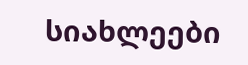სიახლეები